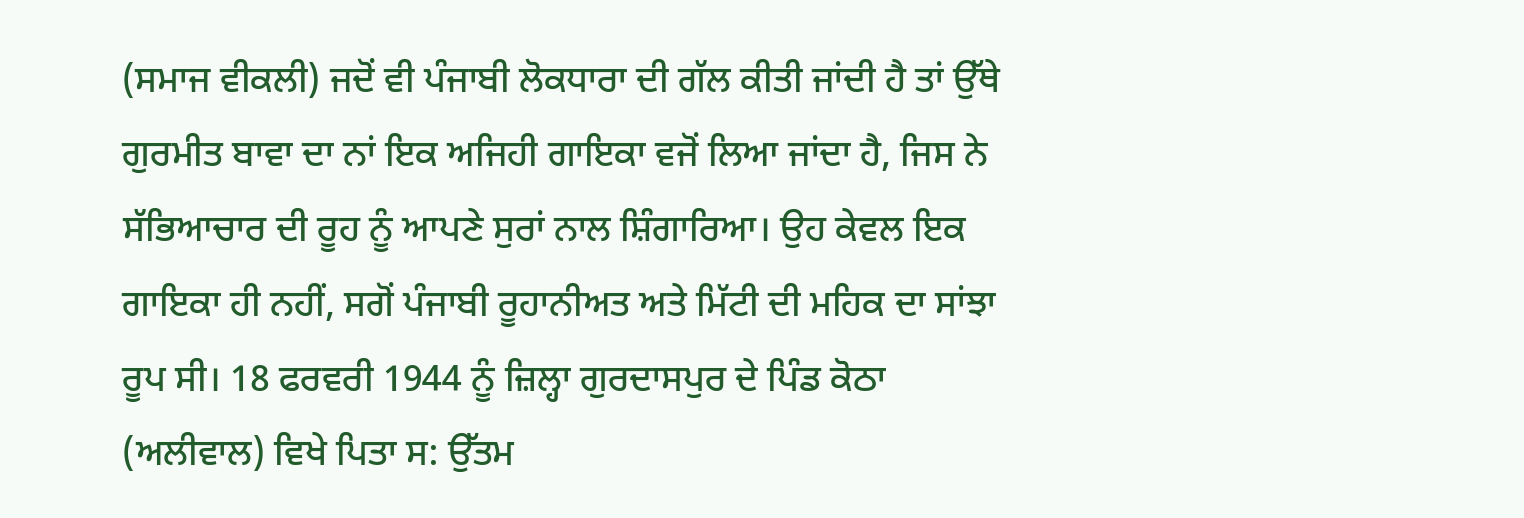(ਸਮਾਜ ਵੀਕਲੀ) ਜਦੋਂ ਵੀ ਪੰਜਾਬੀ ਲੋਕਧਾਰਾ ਦੀ ਗੱਲ ਕੀਤੀ ਜਾਂਦੀ ਹੈ ਤਾਂ ਉੱਥੇ ਗੁਰਮੀਤ ਬਾਵਾ ਦਾ ਨਾਂ ਇਕ ਅਜਿਹੀ ਗਾਇਕਾ ਵਜੋਂ ਲਿਆ ਜਾਂਦਾ ਹੈ, ਜਿਸ ਨੇ ਸੱਭਿਆਚਾਰ ਦੀ ਰੂਹ ਨੂੰ ਆਪਣੇ ਸੁਰਾਂ ਨਾਲ ਸ਼ਿੰਗਾਰਿਆ। ਉਹ ਕੇਵਲ ਇਕ ਗਾਇਕਾ ਹੀ ਨਹੀਂ, ਸਗੋਂ ਪੰਜਾਬੀ ਰੂਹਾਨੀਅਤ ਅਤੇ ਮਿੱਟੀ ਦੀ ਮਹਿਕ ਦਾ ਸਾਂਝਾ ਰੂਪ ਸੀ। 18 ਫਰਵਰੀ 1944 ਨੂੰ ਜ਼ਿਲ੍ਹਾ ਗੁਰਦਾਸਪੁਰ ਦੇ ਪਿੰਡ ਕੋਠਾ (ਅਲੀਵਾਲ) ਵਿਖੇ ਪਿਤਾ ਸ: ਉੱਤਮ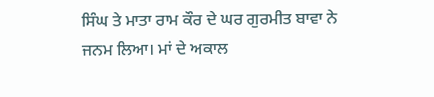ਸਿੰਘ ਤੇ ਮਾਤਾ ਰਾਮ ਕੌਰ ਦੇ ਘਰ ਗੁਰਮੀਤ ਬਾਵਾ ਨੇ ਜਨਮ ਲਿਆ। ਮਾਂ ਦੇ ਅਕਾਲ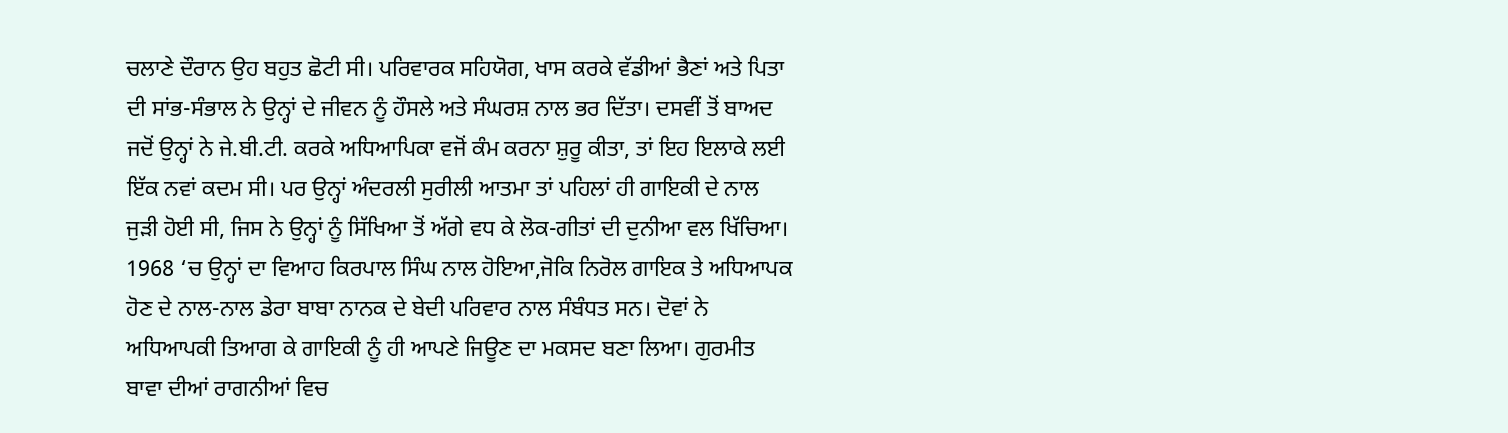ਚਲਾਣੇ ਦੌਰਾਨ ਉਹ ਬਹੁਤ ਛੋਟੀ ਸੀ। ਪਰਿਵਾਰਕ ਸਹਿਯੋਗ, ਖਾਸ ਕਰਕੇ ਵੱਡੀਆਂ ਭੈਣਾਂ ਅਤੇ ਪਿਤਾ ਦੀ ਸਾਂਭ-ਸੰਭਾਲ ਨੇ ਉਨ੍ਹਾਂ ਦੇ ਜੀਵਨ ਨੂੰ ਹੌਸਲੇ ਅਤੇ ਸੰਘਰਸ਼ ਨਾਲ ਭਰ ਦਿੱਤਾ। ਦਸਵੀਂ ਤੋਂ ਬਾਅਦ ਜਦੋਂ ਉਨ੍ਹਾਂ ਨੇ ਜੇ.ਬੀ.ਟੀ. ਕਰਕੇ ਅਧਿਆਪਿਕਾ ਵਜੋਂ ਕੰਮ ਕਰਨਾ ਸ਼ੁਰੂ ਕੀਤਾ, ਤਾਂ ਇਹ ਇਲਾਕੇ ਲਈ ਇੱਕ ਨਵਾਂ ਕਦਮ ਸੀ। ਪਰ ਉਨ੍ਹਾਂ ਅੰਦਰਲੀ ਸੁਰੀਲੀ ਆਤਮਾ ਤਾਂ ਪਹਿਲਾਂ ਹੀ ਗਾਇਕੀ ਦੇ ਨਾਲ ਜੁੜੀ ਹੋਈ ਸੀ, ਜਿਸ ਨੇ ਉਨ੍ਹਾਂ ਨੂੰ ਸਿੱਖਿਆ ਤੋਂ ਅੱਗੇ ਵਧ ਕੇ ਲੋਕ-ਗੀਤਾਂ ਦੀ ਦੁਨੀਆ ਵਲ ਖਿੱਚਿਆ। 1968 ‘ਚ ਉਨ੍ਹਾਂ ਦਾ ਵਿਆਹ ਕਿਰਪਾਲ ਸਿੰਘ ਨਾਲ ਹੋਇਆ,ਜੋਕਿ ਨਿਰੋਲ ਗਾਇਕ ਤੇ ਅਧਿਆਪਕ ਹੋਣ ਦੇ ਨਾਲ-ਨਾਲ ਡੇਰਾ ਬਾਬਾ ਨਾਨਕ ਦੇ ਬੇਦੀ ਪਰਿਵਾਰ ਨਾਲ ਸੰਬੰਧਤ ਸਨ। ਦੋਵਾਂ ਨੇ ਅਧਿਆਪਕੀ ਤਿਆਗ ਕੇ ਗਾਇਕੀ ਨੂੰ ਹੀ ਆਪਣੇ ਜਿਊਣ ਦਾ ਮਕਸਦ ਬਣਾ ਲਿਆ। ਗੁਰਮੀਤ ਬਾਵਾ ਦੀਆਂ ਰਾਗਨੀਆਂ ਵਿਚ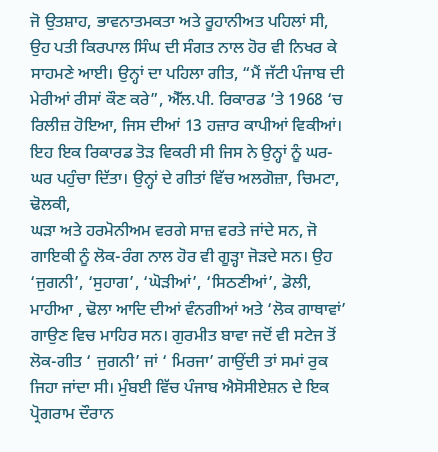ਜੋ ਉਤਸ਼ਾਹ, ਭਾਵਨਾਤਮਕਤਾ ਅਤੇ ਰੂਹਾਨੀਅਤ ਪਹਿਲਾਂ ਸੀ, ਉਹ ਪਤੀ ਕਿਰਪਾਲ ਸਿੰਘ ਦੀ ਸੰਗਤ ਨਾਲ ਹੋਰ ਵੀ ਨਿਖਰ ਕੇ ਸਾਹਮਣੇ ਆਈ। ਉਨ੍ਹਾਂ ਦਾ ਪਹਿਲਾ ਗੀਤ, “ਮੈਂ ਜੱਟੀ ਪੰਜਾਬ ਦੀ ਮੇਰੀਆਂ ਰੀਸਾਂ ਕੌਣ ਕਰੇ”, ਐੱਲ.ਪੀ. ਰਿਕਾਰਡ ’ਤੇ 1968 ‘ਚ ਰਿਲੀਜ਼ ਹੋਇਆ, ਜਿਸ ਦੀਆਂ 13 ਹਜ਼ਾਰ ਕਾਪੀਆਂ ਵਿਕੀਆਂ। ਇਹ ਇਕ ਰਿਕਾਰਡ ਤੋੜ ਵਿਕਰੀ ਸੀ ਜਿਸ ਨੇ ਉਨ੍ਹਾਂ ਨੂੰ ਘਰ-ਘਰ ਪਹੁੰਚਾ ਦਿੱਤਾ। ਉਨ੍ਹਾਂ ਦੇ ਗੀਤਾਂ ਵਿੱਚ ਅਲਗੋਜ਼ਾ, ਚਿਮਟਾ, ਢੋਲਕੀ,
ਘੜਾ ਅਤੇ ਹਰਮੋਨੀਅਮ ਵਰਗੇ ਸਾਜ਼ ਵਰਤੇ ਜਾਂਦੇ ਸਨ, ਜੋ ਗਾਇਕੀ ਨੂੰ ਲੋਕ-ਰੰਗ ਨਾਲ ਹੋਰ ਵੀ ਗੂੜ੍ਹਾ ਜੋੜਦੇ ਸਨ। ਉਹ ‘ਜੁਗਨੀ’, ‘ਸੁਹਾਗ’, ‘ਘੋੜੀਆਂ’, ‘ਸਿਠਣੀਆਂ’, ਡੋਲੀ, ਮਾਹੀਆ , ਢੋਲਾ ਆਦਿ ਦੀਆਂ ਵੰਨਗੀਆਂ ਅਤੇ ‘ਲੋਕ ਗਾਥਾਵਾਂ’ ਗਾਉਣ ਵਿਚ ਮਾਹਿਰ ਸਨ। ਗੁਰਮੀਤ ਬਾਵਾ ਜਦੋਂ ਵੀ ਸਟੇਜ ਤੋਂ ਲੋਕ-ਗੀਤ ‘ ਜੁਗਨੀ’ ਜਾਂ ‘ ਮਿਰਜਾ’ ਗਾਉਂਦੀ ਤਾਂ ਸਮਾਂ ਰੁਕ ਜਿਹਾ ਜਾਂਦਾ ਸੀ। ਮੁੰਬਈ ਵਿੱਚ ਪੰਜਾਬ ਐਸੋਸੀਏਸ਼ਨ ਦੇ ਇਕ ਪ੍ਰੋਗਰਾਮ ਦੌਰਾਨ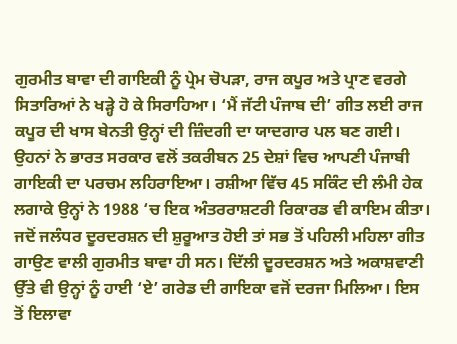ਗੁਰਮੀਤ ਬਾਵਾ ਦੀ ਗਾਇਕੀ ਨੂੰ ਪ੍ਰੇਮ ਚੋਪੜਾ, ਰਾਜ ਕਪੂਰ ਅਤੇ ਪ੍ਰਾਣ ਵਰਗੇ ਸਿਤਾਰਿਆਂ ਨੇ ਖੜ੍ਹੇ ਹੋ ਕੇ ਸਿਰਾਹਿਆ। ‘ਮੈਂ ਜੱਟੀ ਪੰਜਾਬ ਦੀ’ ਗੀਤ ਲਈ ਰਾਜ ਕਪੂਰ ਦੀ ਖਾਸ ਬੇਨਤੀ ਉਨ੍ਹਾਂ ਦੀ ਜ਼ਿੰਦਗੀ ਦਾ ਯਾਦਗਾਰ ਪਲ ਬਣ ਗਈ। ਉਹਨਾਂ ਨੇ ਭਾਰਤ ਸਰਕਾਰ ਵਲੋਂ ਤਕਰੀਬਨ 25 ਦੇਸ਼ਾਂ ਵਿਚ ਆਪਣੀ ਪੰਜਾਬੀ ਗਾਇਕੀ ਦਾ ਪਰਚਮ ਲਹਿਰਾਇਆ। ਰਸ਼ੀਆ ਵਿੱਚ 45 ਸਕਿੰਟ ਦੀ ਲੰਮੀ ਹੇਕ ਲਗਾਕੇ ਉਨ੍ਹਾਂ ਨੇ 1988 ‘ਚ ਇਕ ਅੰਤਰਰਾਸ਼ਟਰੀ ਰਿਕਾਰਡ ਵੀ ਕਾਇਮ ਕੀਤਾ। ਜਦੋਂ ਜਲੰਧਰ ਦੂਰਦਰਸ਼ਨ ਦੀ ਸ਼ੁਰੂਆਤ ਹੋਈ ਤਾਂ ਸਭ ਤੋਂ ਪਹਿਲੀ ਮਹਿਲਾ ਗੀਤ ਗਾਉਣ ਵਾਲੀ ਗੁਰਮੀਤ ਬਾਵਾ ਹੀ ਸਨ। ਦਿੱਲੀ ਦੂਰਦਰਸ਼ਨ ਅਤੇ ਅਕਾਸ਼ਵਾਣੀ ਉੱਤੇ ਵੀ ਉਨ੍ਹਾਂ ਨੂੰ ਹਾਈ ‘ਏ’ ਗਰੇਡ ਦੀ ਗਾਇਕਾ ਵਜੋਂ ਦਰਜਾ ਮਿਲਿਆ। ਇਸ ਤੋਂ ਇਲਾਵਾ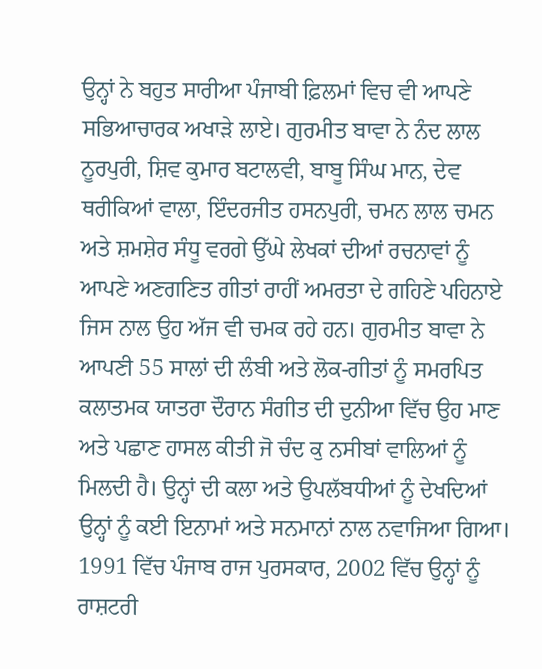ਉਨ੍ਹਾਂ ਨੇ ਬਹੁਤ ਸਾਰੀਆ ਪੰਜਾਬੀ ਫ਼ਿਲਮਾਂ ਵਿਚ ਵੀ ਆਪਣੇ ਸਭਿਆਚਾਰਕ ਅਖਾੜੇ ਲਾਏ। ਗੁਰਮੀਤ ਬਾਵਾ ਨੇ ਨੰਦ ਲਾਲ ਨੂਰਪੁਰੀ, ਸ਼ਿਵ ਕੁਮਾਰ ਬਟਾਲਵੀ, ਬਾਬੂ ਸਿੰਘ ਮਾਨ, ਦੇਵ ਥਰੀਕਿਆਂ ਵਾਲਾ, ਇੰਦਰਜੀਤ ਹਸਨਪੁਰੀ, ਚਮਨ ਲਾਲ ਚਮਨ ਅਤੇ ਸ਼ਮਸ਼ੇਰ ਸੰਧੂ ਵਰਗੇ ਉੱਘੇ ਲੇਖਕਾਂ ਦੀਆਂ ਰਚਨਾਵਾਂ ਨੂੰ ਆਪਣੇ ਅਣਗਣਿਤ ਗੀਤਾਂ ਰਾਹੀਂ ਅਮਰਤਾ ਦੇ ਗਹਿਣੇ ਪਹਿਨਾਏ ਜਿਸ ਨਾਲ ਉਹ ਅੱਜ ਵੀ ਚਮਕ ਰਹੇ ਹਨ। ਗੁਰਮੀਤ ਬਾਵਾ ਨੇ ਆਪਣੀ 55 ਸਾਲਾਂ ਦੀ ਲੰਬੀ ਅਤੇ ਲੋਕ-ਗੀਤਾਂ ਨੂੰ ਸਮਰਪਿਤ
ਕਲਾਤਮਕ ਯਾਤਰਾ ਦੌਰਾਨ ਸੰਗੀਤ ਦੀ ਦੁਨੀਆ ਵਿੱਚ ਉਹ ਮਾਣ ਅਤੇ ਪਛਾਣ ਹਾਸਲ ਕੀਤੀ ਜੋ ਚੰਦ ਕੁ ਨਸੀਬਾਂ ਵਾਲਿਆਂ ਨੂੰ ਮਿਲਦੀ ਹੈ। ਉਨ੍ਹਾਂ ਦੀ ਕਲਾ ਅਤੇ ਉਪਲੱਬਧੀਆਂ ਨੂੰ ਦੇਖਦਿਆਂ ਉਨ੍ਹਾਂ ਨੂੰ ਕਈ ਇਨਾਮਾਂ ਅਤੇ ਸਨਮਾਨਾਂ ਨਾਲ ਨਵਾਜਿਆ ਗਿਆ। 1991 ਵਿੱਚ ਪੰਜਾਬ ਰਾਜ ਪੁਰਸਕਾਰ, 2002 ਵਿੱਚ ਉਨ੍ਹਾਂ ਨੂੰ ਰਾਸ਼ਟਰੀ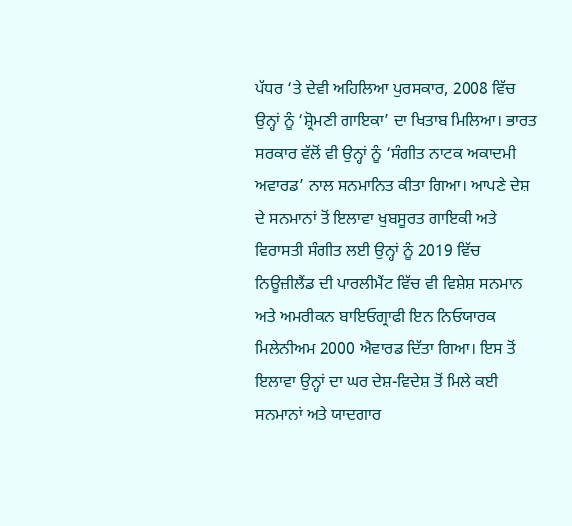ਪੱਧਰ ‘ਤੇ ਦੇਵੀ ਅਹਿਲਿਆ ਪੁਰਸਕਾਰ, 2008 ਵਿੱਚ ਉਨ੍ਹਾਂ ਨੂੰ ‘ਸ਼੍ਰੋਮਣੀ ਗਾਇਕਾ’ ਦਾ ਖਿਤਾਬ ਮਿਲਿਆ। ਭਾਰਤ ਸਰਕਾਰ ਵੱਲੋਂ ਵੀ ਉਨ੍ਹਾਂ ਨੂੰ ‘ਸੰਗੀਤ ਨਾਟਕ ਅਕਾਦਮੀ ਅਵਾਰਡ’ ਨਾਲ ਸਨਮਾਨਿਤ ਕੀਤਾ ਗਿਆ। ਆਪਣੇ ਦੇਸ਼ ਦੇ ਸਨਮਾਨਾਂ ਤੋਂ ਇਲਾਵਾ ਖੁਬਸੂਰਤ ਗਾਇਕੀ ਅਤੇ ਵਿਰਾਸਤੀ ਸੰਗੀਤ ਲਈ ਉਨ੍ਹਾਂ ਨੂੰ 2019 ਵਿੱਚ ਨਿਊਜ਼ੀਲੈਂਡ ਦੀ ਪਾਰਲੀਮੈਂਟ ਵਿੱਚ ਵੀ ਵਿਸ਼ੇਸ਼ ਸਨਮਾਨ ਅਤੇ ਅਮਰੀਕਨ ਬਾਇਓਗ੍ਰਾਫੀ ਇਨ ਨਿਓਯਾਰਕ ਮਿਲੇਨੀਅਮ 2000 ਐਵਾਰਡ ਦਿੱਤਾ ਗਿਆ। ਇਸ ਤੋਂ ਇਲਾਵਾ ਉਨ੍ਹਾਂ ਦਾ ਘਰ ਦੇਸ਼-ਵਿਦੇਸ਼ ਤੋਂ ਮਿਲੇ ਕਈ ਸਨਮਾਨਾਂ ਅਤੇ ਯਾਦਗਾਰ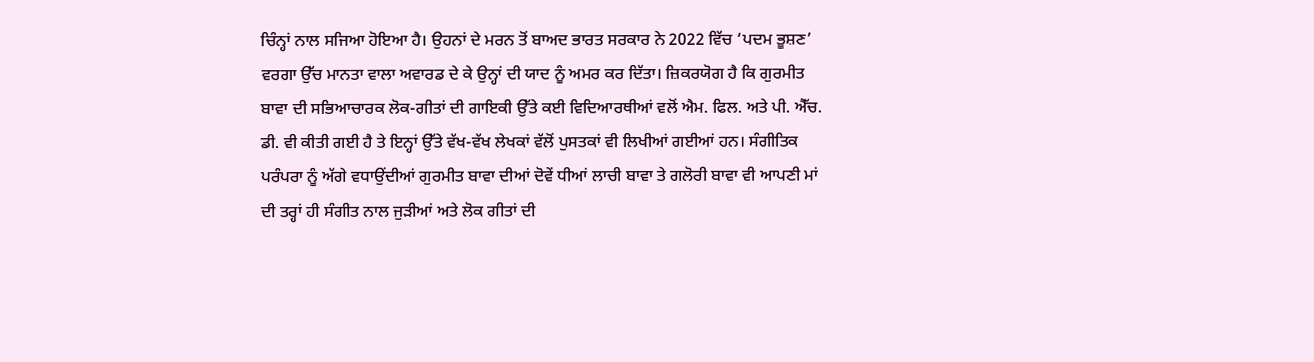ਚਿੰਨ੍ਹਾਂ ਨਾਲ ਸਜਿਆ ਹੋਇਆ ਹੈ। ਉਹਨਾਂ ਦੇ ਮਰਨ ਤੋਂ ਬਾਅਦ ਭਾਰਤ ਸਰਕਾਰ ਨੇ 2022 ਵਿੱਚ ‘ਪਦਮ ਭੂਸ਼ਣ’ ਵਰਗਾ ਉੱਚ ਮਾਨਤਾ ਵਾਲਾ ਅਵਾਰਡ ਦੇ ਕੇ ਉਨ੍ਹਾਂ ਦੀ ਯਾਦ ਨੂੰ ਅਮਰ ਕਰ ਦਿੱਤਾ। ਜ਼ਿਕਰਯੋਗ ਹੈ ਕਿ ਗੁਰਮੀਤ ਬਾਵਾ ਦੀ ਸਭਿਆਚਾਰਕ ਲੋਕ-ਗੀਤਾਂ ਦੀ ਗਾਇਕੀ ਉੱਤੇ ਕਈ ਵਿਦਿਆਰਥੀਆਂ ਵਲੋਂ ਐਮ. ਫਿਲ. ਅਤੇ ਪੀ. ਐੱਚ. ਡੀ. ਵੀ ਕੀਤੀ ਗਈ ਹੈ ਤੇ ਇਨ੍ਹਾਂ ਉੱਤੇ ਵੱਖ-ਵੱਖ ਲੇਖਕਾਂ ਵੱਲੋਂ ਪੁਸਤਕਾਂ ਵੀ ਲਿਖੀਆਂ ਗਈਆਂ ਹਨ। ਸੰਗੀਤਿਕ ਪਰੰਪਰਾ ਨੂੰ ਅੱਗੇ ਵਧਾਉਂਦੀਆਂ ਗੁਰਮੀਤ ਬਾਵਾ ਦੀਆਂ ਦੋਵੇਂ ਧੀਆਂ ਲਾਚੀ ਬਾਵਾ ਤੇ ਗਲੋਰੀ ਬਾਵਾ ਵੀ ਆਪਣੀ ਮਾਂ ਦੀ ਤਰ੍ਹਾਂ ਹੀ ਸੰਗੀਤ ਨਾਲ ਜੁੜੀਆਂ ਅਤੇ ਲੋਕ ਗੀਤਾਂ ਦੀ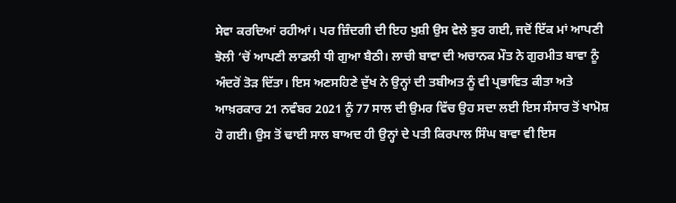ਸੇਵਾ ਕਰਦਿਆਂ ਰਹੀਆਂ। ਪਰ ਜ਼ਿੰਦਗੀ ਦੀ ਇਹ ਖੁਸ਼ੀ ਉਸ ਵੇਲੇ ਝੁਰ ਗਈ, ਜਦੋਂ ਇੱਕ ਮਾਂ ਆਪਣੀ ਝੋਲੀ ‘ਚੋਂ ਆਪਣੀ ਲਾਡਲੀ ਧੀ ਗੁਆ ਬੈਠੀ। ਲਾਚੀ ਬਾਵਾ ਦੀ ਅਚਾਨਕ ਮੌਤ ਨੇ ਗੁਰਮੀਤ ਬਾਵਾ ਨੂੰ ਅੰਦਰੋਂ ਤੋੜ ਦਿੱਤਾ। ਇਸ ਅਣਸਹਿਣੇ ਦੁੱਖ ਨੇ ਉਨ੍ਹਾਂ ਦੀ ਤਬੀਅਤ ਨੂੰ ਵੀ ਪ੍ਰਭਾਵਿਤ ਕੀਤਾ ਅਤੇ ਆਖ਼ਰਕਾਰ 21 ਨਵੰਬਰ 2021 ਨੂੰ 77 ਸਾਲ ਦੀ ਉਮਰ ਵਿੱਚ ਉਹ ਸਦਾ ਲਈ ਇਸ ਸੰਸਾਰ ਤੋਂ ਖਾਮੋਸ਼ ਹੋ ਗਈ। ਉਸ ਤੋਂ ਢਾਈ ਸਾਲ ਬਾਅਦ ਹੀ ਉਨ੍ਹਾਂ ਦੇ ਪਤੀ ਕਿਰਪਾਲ ਸਿੰਘ ਬਾਵਾ ਵੀ ਇਸ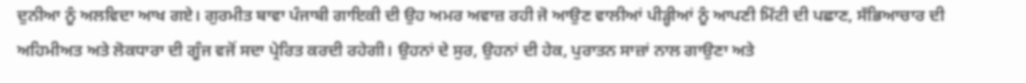ਦੁਨੀਆ ਨੂੰ ਅਲਵਿਦਾ ਆਖ ਗਏ। ਗੁਰਮੀਤ ਬਾਵਾ ਪੰਜਾਬੀ ਗਾਇਕੀ ਦੀ ਉਹ ਅਮਰ ਅਵਾਜ਼ ਰਹੀ ਜੋ ਆਉਣ ਵਾਲੀਆਂ ਪੀੜ੍ਹੀਆਂ ਨੂੰ ਆਪਣੀ ਮਿੱਟੀ ਦੀ ਪਛਾਣ, ਸੱਭਿਆਚਾਰ ਦੀ ਅਹਿਮੀਅਤ ਅਤੇ ਲੋਕਧਾਰਾ ਦੀ ਗੂੰਜ ਵਜੋਂ ਸਦਾ ਪ੍ਰੇਰਿਤ ਕਰਦੀ ਰਹੇਗੀ। ਉਹਨਾਂ ਦੇ ਸੁਰ, ਉਹਨਾਂ ਦੀ ਹੇਕ, ਪੁਰਾਤਨ ਸਾਜ਼ਾਂ ਨਾਲ ਗਾਉਣਾ ਅਤੇ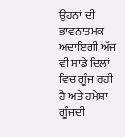ਉਹਨਾਂ ਦੀ ਭਾਵਨਾਤਮਕ ਅਦਾਇਗੀ ਅੱਜ ਵੀ ਸਾਡੇ ਦਿਲਾਂ ਵਿਚ ਗੂੰਜ ਰਹੀ ਹੈ ਅਤੇ ਹਮੇਸ਼ਾ ਗੂੰਜਦੀ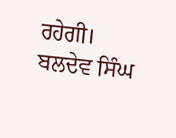ਰਹੇਗੀ।
ਬਲਦੇਵ ਸਿੰਘ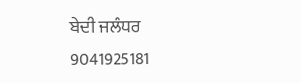ਬੇਦੀ ਜਲੰਧਰ
9041925181